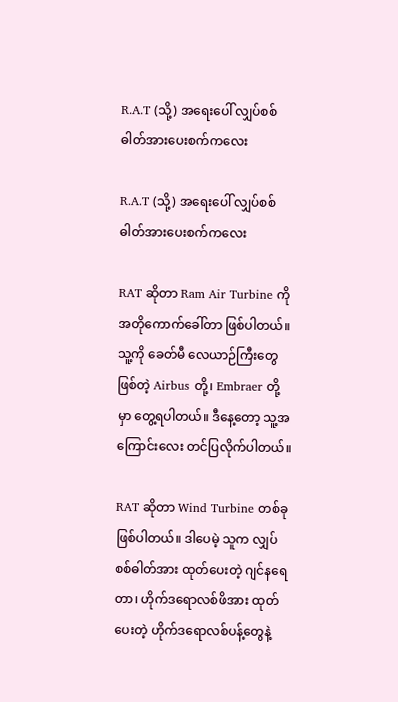R.A.T (သို့) အရေးပေါ် လျှပ်စစ်ဓါတ်အားပေးစက်ကလေး

R.A.T (သို့) အရေးပေါ် လျှပ်စစ်ဓါတ်အားပေးစက်ကလေး

RAT ဆိုတာ Ram Air Turbine ကို အတိုကောက်ခေါ်တာ ဖြစ်ပါတယ်။ သူ့ကို ခေတ်မီ လေယာဉ်ကြီးတွေဖြစ်တဲ့ Airbus တို့၊ Embraer တို့မှာ တွေ့ရပါတယ်။ ဒီနေ့တော့ သူ့အကြောင်းလေး တင်ပြလိုက်ပါတယ်။

RAT ဆိုတာ Wind Turbine တစ်ခု ဖြစ်ပါတယ်။ ဒါပေမဲ့ သူက လျှပ်စစ်ဓါတ်အား ထုတ်ပေးတဲ့ ဂျင်နရေတာ၊ ဟိုက်ဒ‌ရောလစ်ဖိအား ထုတ်ပေးတဲ့ ဟိုက်‌ဒရောလစ်ပန့်တွေနဲ့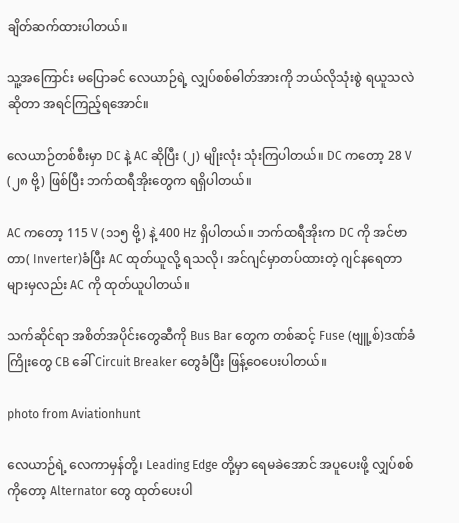ချိတ်ဆက်ထားပါတယ်။

သူ့အကြောင်း မပြောခင် လေယာဉ်ရဲ့ လျှပ်စစ်ဓါတ်အားကို ဘယ်လိုသုံးစွဲ ရယူသလဲဆိုတာ အရင်ကြည့်ရအောင်။

လေယာဉ်တစ်စီးမှာ DC နဲ့ AC ဆိုပြီး (၂) မျိုးလုံး သုံးကြပါတယ်။ DC ကတော့ 28 V (၂၈ ဗို့) ဖြစ်ပြီး ဘက်ထရီအိုးတွေက ရရှိပါတယ်။

AC ကတော့ 115 V (၁၁၅ ဗို့) နဲ့ 400 Hz ရှိပါတယ်။ ဘက်ထရီအိုးက DC ကို အင်ဗာတာ( Inverter)ခံပြီး AC ထုတ်ယူလို့ ရသလို၊ အင်ဂျင်မှာတပ်ထားတဲ့ ဂျင်နရေတာများမှလည်း AC ကို ထုတ်ယူပါတယ်။

သက်ဆိုင်ရာ အစိတ်အပိုင်းတွေဆီကို Bus Bar တွေက တစ်ဆင့် Fuse (ဗျူ့စ်)ဒဏ်ခံကြိုးတွေ CB ခေါ် Circuit Breaker တွေခံပြီး ဖြန့်ဝေပေးပါတယ်။

photo from Aviationhunt

လေယာဉ်ရဲ့ လေကာမှန်တို့၊ Leading Edge တို့မှာ ရေမခဲအောင် အပူပေးဖို့ လျှပ်စစ်ကိုတော့ Alternator တွေ ထုတ်ပေးပါ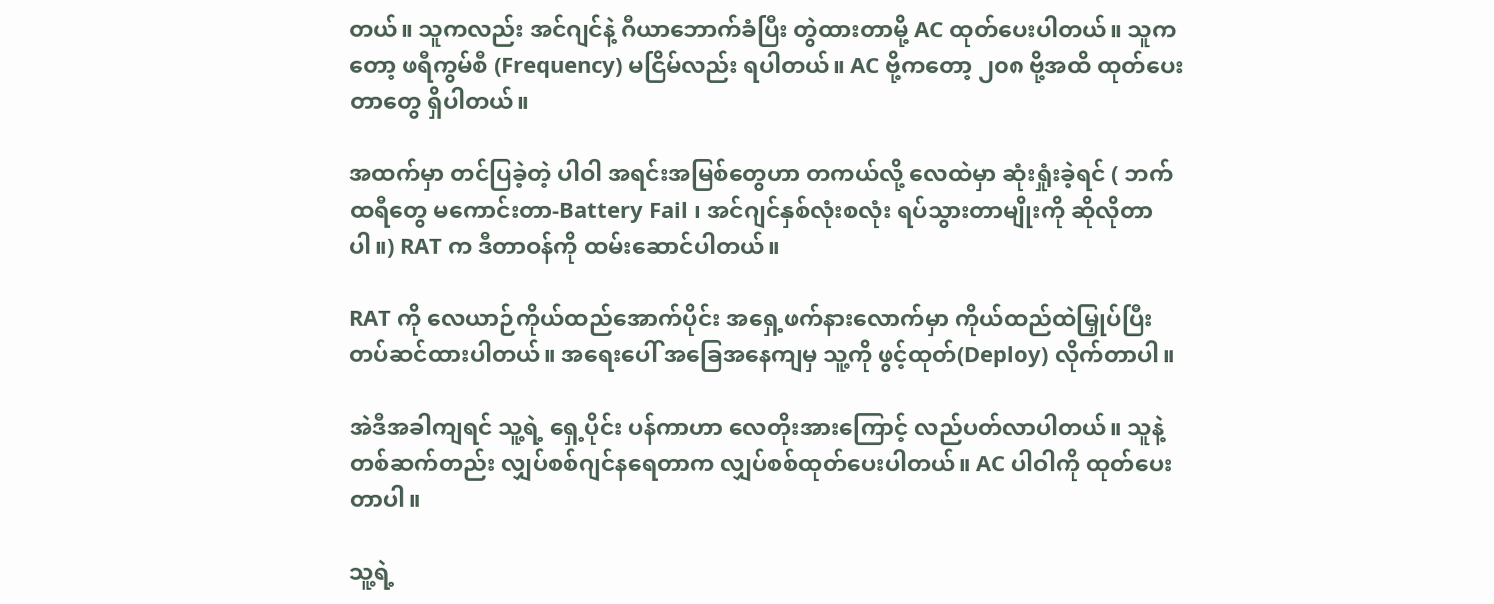တယ်။ သူကလည်း အင်ဂျင်နဲ့ ဂီယာဘောက်ခံပြီး တွဲထားတာမို့ AC ထုတ်ပေးပါတယ်။ သူကတော့ ဖရီကွမ်စီ (Frequency) မငြိမ်လည်း ရပါတယ်။ AC ဗို့ကတော့ ၂၀၈ ဗို့အထိ ထုတ်ပေးတာတွေ ရှိပါတယ်။

အထက်မှာ တင်ပြခဲ့တဲ့ ပါဝါ အရင်းအမြစ်တွေဟာ တကယ်လို့ လေထဲမှာ ဆုံးရှုံးခဲ့ရင် ( ဘက်ထရီတွေ မကောင်းတာ-Battery Fail ၊ အင်ဂျင်နှစ်လုံးစလုံး ရပ်သွားတာမျိုးကို ဆိုလိုတာပါ။) RAT က ဒီတာဝန်ကို ထမ်းဆောင်ပါတယ်။

RAT ကို လေယာဉ်ကိုယ်ထည်အောက်ပိုင်း အရှေ့ဖက်နားလောက်မှာ ကိုယ်ထည်ထဲမြှုပ်ပြီး တပ်ဆင်ထားပါတယ်။ အရေးပေါ် အခြေအနေကျမှ သူ့ကို ဖွင့်ထုတ်(Deploy) လိုက်တာပါ။

အဲဒီအခါကျရင် သူ့ရဲ့ ရှေ့ပိုင်း ပန်ကာဟာ လေတိုးအားကြောင့် လည်ပတ်လာပါတယ်။ သူနဲ့ တစ်ဆက်တည်း လျှပ်စစ်ဂျင်နရေတာက လျှပ်စစ်ထုတ်ပေးပါတယ်။ AC ပါဝါကို ထုတ်ပေးတာပါ။

သူ့ရဲ့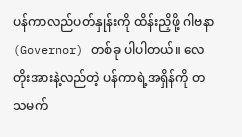ပန်ကာလည်ပတ်နှုန်းကို ထိန်းညှိဖို့ ဂါဗနာ (Governor) တစ်ခု ပါပါတယ်။ လေတိုးအားနဲ့လည်တဲ့ ပန်ကာရဲ့အရှိန်ကို တသမက်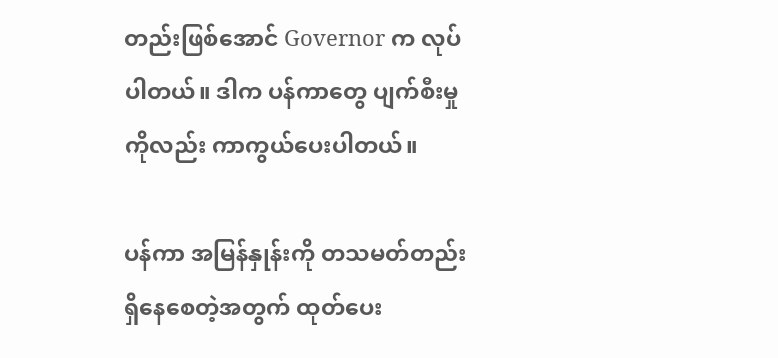တည်းဖြစ်အောင် Governor က လုပ်ပါတယ်။ ဒါက ပန်ကာတွေ ပျက်စီးမှုကိုလည်း ကာကွယ်ပေးပါတယ်။

ပန်ကာ အမြန်နှုန်းကို တသမတ်တည်း ရှိနေစေတဲ့အတွက် ထုတ်ပေး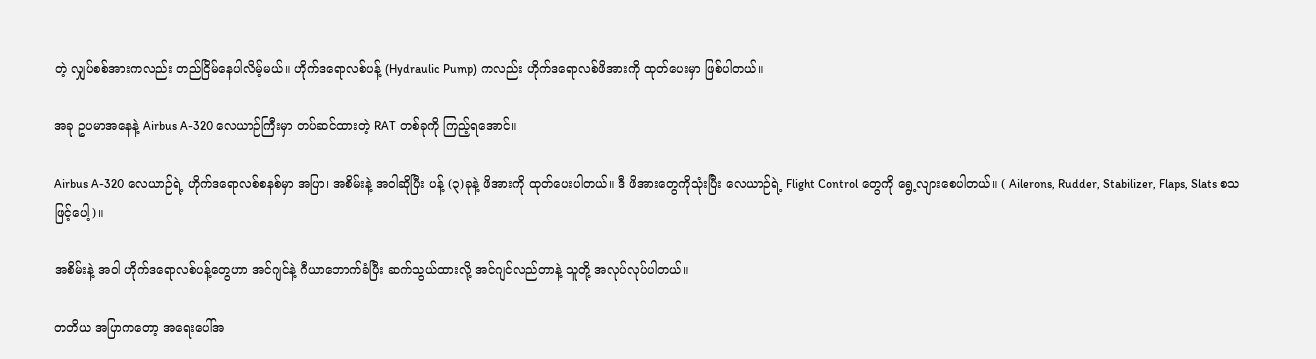တဲ့ လျှပ်စစ်အားကလည်း တည်ငြိမ်နေပါလိမ့်မယ်။ ဟိုက်ဒရောလစ်ပန့် (Hydraulic Pump) ကလည်း ဟိုက်ဒရောလစ်ဖိအားကို ထုတ်ပေးမှာ ဖြစ်ပါတယ်။

အခု ဥပမာအနေနဲ့ Airbus A-320 လေယာဉ်ကြီးမှာ တပ်ဆင်ထားတဲ့ RAT တစ်ခုကို ကြည့်ရအောင်။

Airbus A-320 လေယာဉ်ရဲ့ ဟိုက်ဒရောလစ်စနစ်မှာ အပြာ၊ အစိမ်းနဲ့ အဝါဆိုပြီး ပန့် (၃)ခုနဲ့ ဖိအားကို ထုတ်ပေးပါတယ်။ ဒီ ဖိအားတွေကိုသုံးပြီး လေယာဉ်ရဲ့ Flight Control တွေကို ရွေ့လျားစေပါတယ်။ ( Ailerons, Rudder, Stabilizer, Flaps, Slats စသဖြင့်ပေါ့)။

အစိမ်းနဲ့ အဝါ ဟိုက်ဒရောလစ်ပန့်တွေဟာ အင်ဂျင်နဲ့ ဂီယာဘောက်ခံပြီး ဆက်သွယ်ထားလို့ အင်ဂျင်လည်တာနဲ့ သူတို့ အလုပ်လုပ်ပါတယ်။

တတိယ အပြာကတော့ အရေးပေါ်အ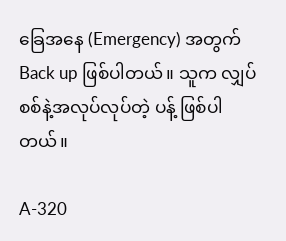ခြေအနေ (Emergency) အတွက် Back up ဖြစ်ပါတယ်။ သူက လျှပ်စစ်နဲ့အလုပ်လုပ်တဲ့ ပန့် ဖြစ်ပါတယ်။

A-320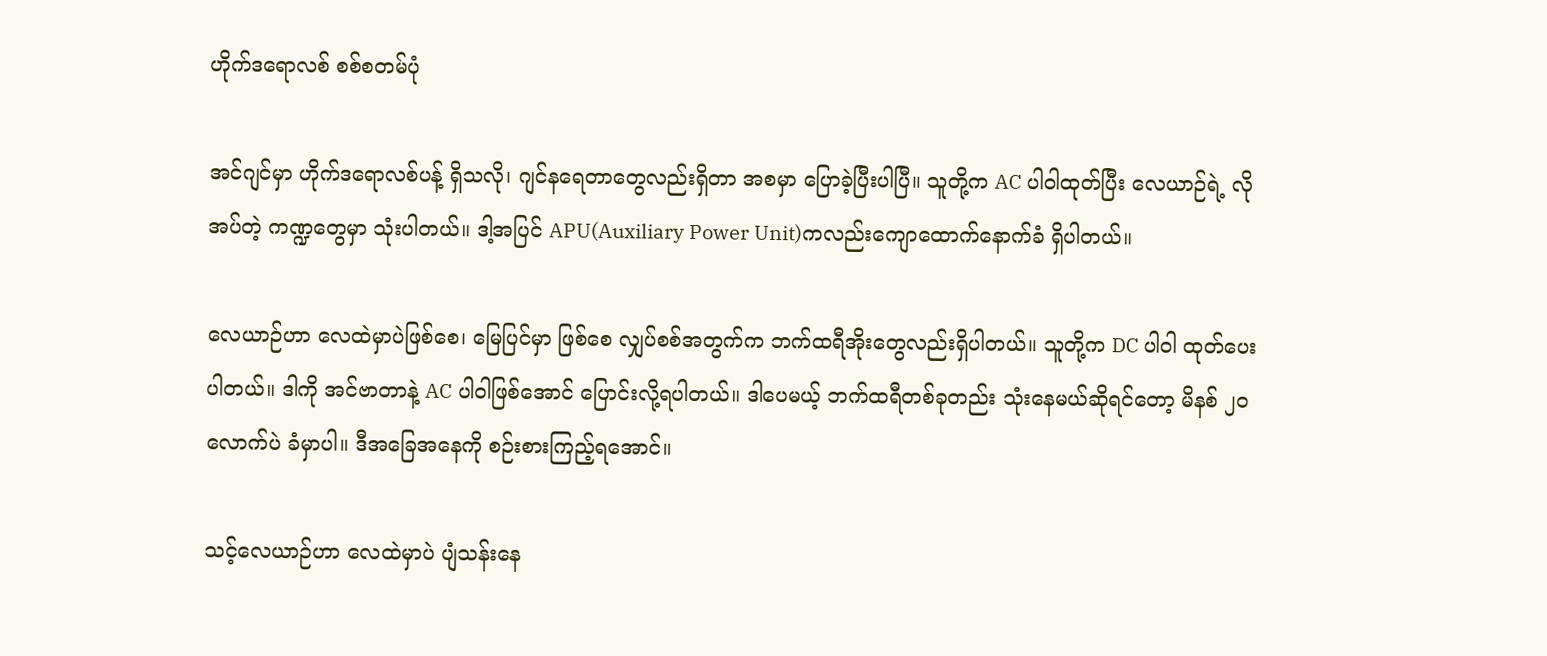ဟိုက်ဒရောလစ် စစ်စတမ်ပုံ

အင်ဂျင်မှာ ဟိုက်ဒရောလစ်ပန့် ရှိသလို၊ ဂျင်နရေတာတွေလည်းရှိတာ အစမှာ ပြောခဲ့ပြီးပါပြီ။ သူတို့က AC ပါဝါထုတ်ပြီး လေယာဉ်ရဲ့ လိုအပ်တဲ့ ကဏ္ဍတွေမှာ သုံးပါတယ်။ ဒါ့အပြင် APU(Auxiliary Power Unit)ကလည်းကျောထောက်နောက်ခံ ရှိပါတယ်။

လေယာဉ်ဟာ လေထဲမှာပဲဖြစ်စေ၊ မြေပြင်မှာ ဖြစ်စေ လျှပ်စစ်အတွက်က ဘက်ထရီအိုးတွေလည်းရှိပါတယ်။ သူတို့က DC ပါဝါ ထုတ်ပေးပါတယ်။ ဒါကို အင်ဗာတာနဲ့ AC ပါဝါဖြစ်အောင် ပြောင်းလို့ရပါတယ်။ ဒါပေမယ့် ဘက်ထရီတစ်ခုတည်း သုံးနေမယ်ဆိုရင်တော့ မိနစ် ၂၀ လောက်ပဲ ခံမှာပါ။ ဒီအခြေအနေကို စဉ်းစားကြည့်ရအောင်။

သင့်လေယာဉ်ဟာ လေထဲမှာပဲ ပျံသန်းနေ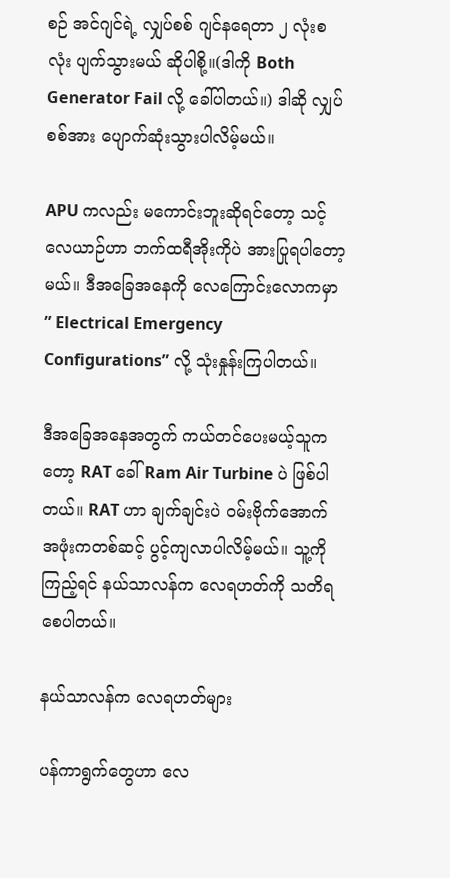စဉ် အင်ဂျင်ရဲ့ လျှပ်စစ် ဂျင်နရေတာ ၂ လုံးစလုံး ပျက်သွားမယ် ဆိုပါစို့။(ဒါကို Both Generator Fail လို့ ခေါ်ပါတယ်။) ဒါဆို လျှပ်စစ်အား ပျောက်ဆုံးသွားပါလိမ့်မယ်။

APU ကလည်း မကောင်းဘူးဆိုရင်တော့ သင့်လေယာဉ်ဟာ ဘက်ထရီအိုးကိုပဲ အားပြုရပါတော့မယ်။ ဒီအခြေအနေကို လေကြောင်းလောကမှာ ” Electrical Emergency Configurations” လို့ သုံးနှုန်းကြပါတယ်။

ဒီအခြေအနေအတွက် ကယ်တင်ပေးမယ့်သူကတော့ RAT ခေါ် Ram Air Turbine ပဲ ဖြစ်ပါတယ်။ RAT ဟာ ချက်ချင်းပဲ ဝမ်းဗိုက်အောက် အဖုံးကတစ်ဆင့် ပွင့်ကျလာပါလိမ့်မယ်။ သူ့ကို ကြည့်ရင် နယ်သာလန်က လေရဟတ်ကို သတိရစေပါတယ်။

နယ်သာလန်က လေရဟတ်များ

ပန်ကာရွက်တွေဟာ လေ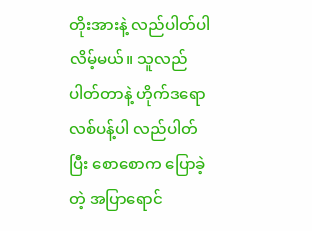တိုးအားနဲ့ လည်ပါတ်ပါလိမ့်မယ်။ သူလည်ပါတ်တာနဲ့ ဟိုက်ဒရောလစ်ပန့်ပါ လည်ပါတ်ပြီး စောစောက ပြောခဲ့တဲ့ အပြာရောင်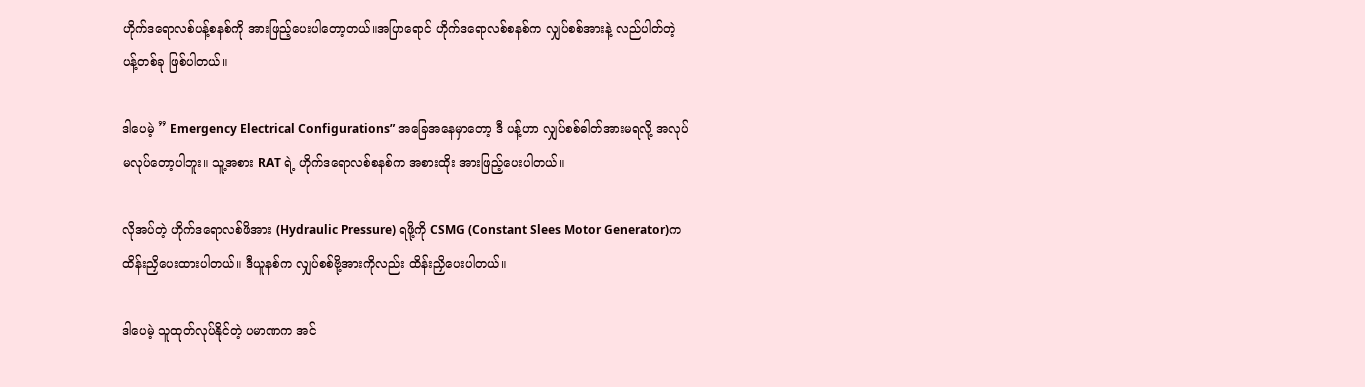ဟိုက်ဒရောလစ်ပန့်စနစ်ကို အားဖြည့်ပေးပါတော့တယ်။အပြာရောင် ဟိုက်ဒရောလစ်စနစ်က လျှပ်စစ်အားနဲ့ လည်ပါတ်တဲ့ ပန့်တစ်ခု ဖြစ်ပါတယ်။

ဒါပေမဲ့ ” Emergency Electrical Configurations” အခြေအနေမှာတော့ ဒီ ပန့်ဟာ လျှပ်စစ်ဓါတ်အားမရလို့ အလုပ်မလုပ်တော့ပါဘူး။ သူ့အစား RAT ရဲ့ ဟိုက်ဒရောလစ်စနစ်က အစားထိုး အားဖြည့်ပေးပါတယ်။

လိုအပ်တဲ့ ဟိုက်ဒရောလစ်ဖိအား (Hydraulic Pressure) ရဖို့ကို CSMG (Constant Slees Motor Generator)က ထိန်းညှိပေးထားပါတယ်။ ဒီယူနစ်က လျှပ်စစ်ဗို့အားကိုလည်း ထိန်းညှိပေးပါတယ်။

ဒါပေမဲ့ သူထုတ်လုပ်နိုင်တဲ့ ပမာဏက အင်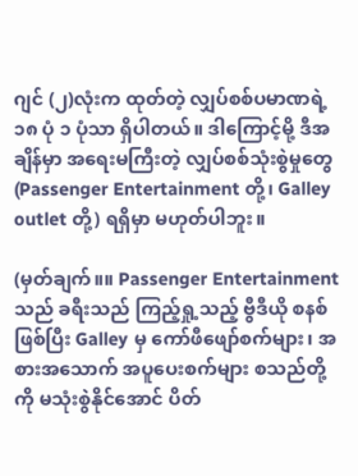ဂျင် (၂)လုံးက ထုတ်တဲ့ လျှပ်စစ်ပမာဏရဲ့ ၁၈ ပုံ ၁ ပုံသာ ရှိပါတယ်။ ဒါကြောင့်မို့ ဒီအချိန်မှာ အရေးမကြီးတဲ့ လျှပ်စစ်သုံးစွဲမှုတွေ (Passenger Entertainment တို့၊ Galley outlet တို့) ရရှိမှာ မဟုတ်ပါဘူး။

(မှတ်ချက်။။ Passenger Entertainment သည် ခရီးသည် ကြည့်ရှု့သည့် ဗွီဒီယို စနစ်ဖြစ်ပြီး Galley မှ ကော်ဖီဖျော်စက်များ၊ အစားအသောက် အပူပေးစက်များ စသည်တို့ကို မသုံးစွဲနိုင်အောင် ပိတ်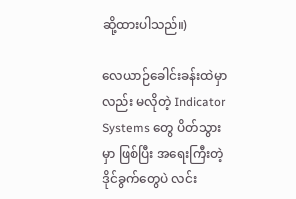ဆို့ထားပါသည်။)

လေယာဉ်ခေါင်းခန်းထဲမှာလည်း မလိုတဲ့ Indicator Systems တွေ ပိတ်သွားမှာ ဖြစ်ပြီး အရေးကြီးတဲ့ ဒိုင်ခွက်တွေပဲ လင်း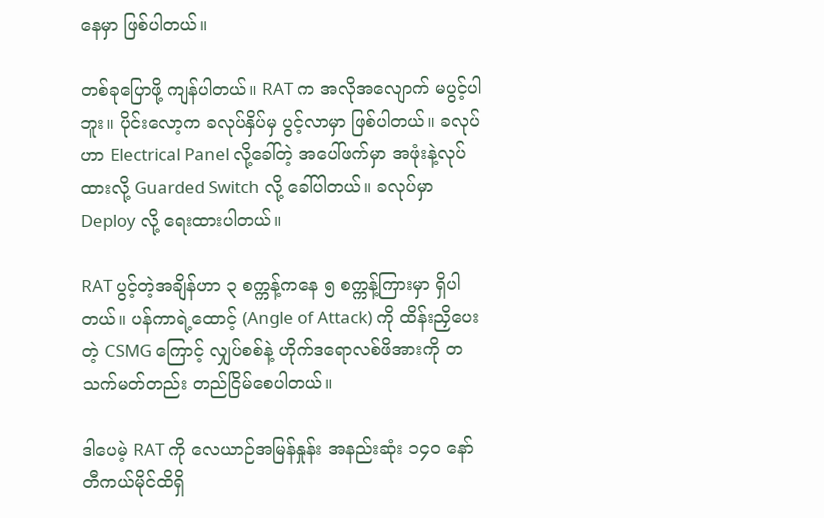နေမှာ ဖြစ်ပါတယ်။

တစ်ခုပြောဖို့ ကျန်ပါတယ်။ RAT က အလိုအလျောက် မပွင့်ပါဘူး။ ပိုင်းလော့က ခလုပ်နှိပ်မှ ပွင့်လာမှာ ဖြစ်ပါတယ်။ ခလုပ်ဟာ Electrical Panel လို့ခေါ်တဲ့ အပေါ်ဖက်မှာ အဖုံးနဲ့လုပ်ထားလို့ Guarded Switch လို့ ခေါ်ပါတယ်။ ခလုပ်မှာ Deploy လို့ ရေးထားပါတယ်။

RAT ပွင့်တဲ့အချိန်ဟာ ၃ စက္ကန့်ကနေ ၅ စက္ကန့်ကြားမှာ ရှိပါတယ်။ ပန်ကာရဲ့ထောင့် (Angle of Attack) ကို ထိန်းညှိပေးတဲ့ CSMG ကြောင့် လျှပ်စစ်နဲ့ ဟိုက်ဒရောလစ်ဖိအားကို တသက်မတ်တည်း တည်ငြိမ်စေပါတယ်။

ဒါပေမဲ့ RAT ကို လေယာဉ်အမြန်နှုန်း အနည်းဆုံး ၁၄၀ နော်တီကယ်မိုင်ထိရှိ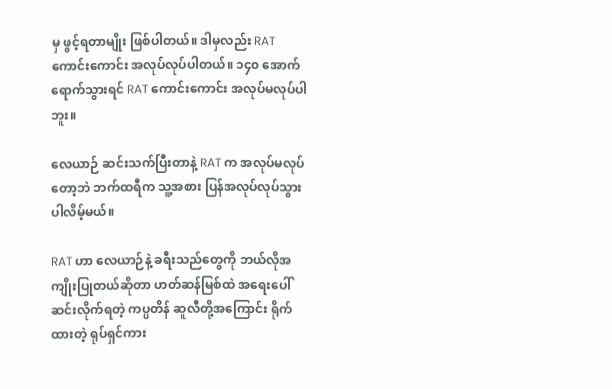မှ ဖွင့်ရတာမျိုး ဖြစ်ပါတယ်။ ဒါမှလည်း RAT ကောင်းကောင်း အလုပ်လုပ်ပါတယ်။ ၁၄၀ အောက် ရောက်သွားရင် RAT ကောင်းကောင်း အလုပ်မလုပ်ပါဘူး။

လေယာဉ် ဆင်းသက်ပြီးတာနဲ့ RAT က အလုပ်မလုပ်တော့ဘဲ ဘက်ထရီက သူ့အစား ပြန်အလုပ်လုပ်သွားပါလိမ့်မယ်။

RAT ဟာ လေယာဉ်နဲ့ ခရီးသည်တွေကို ဘယ်လိုအကျိုးပြုတယ်ဆိုတာ ဟတ်ဆန်မြစ်ထဲ အရေးပေါ် ဆင်းလိုက်ရတဲ့ ကပ္ပတိန် ဆူလီတို့အကြောင်း ရိုက်ထားတဲ့ ရုပ်ရှင်ကား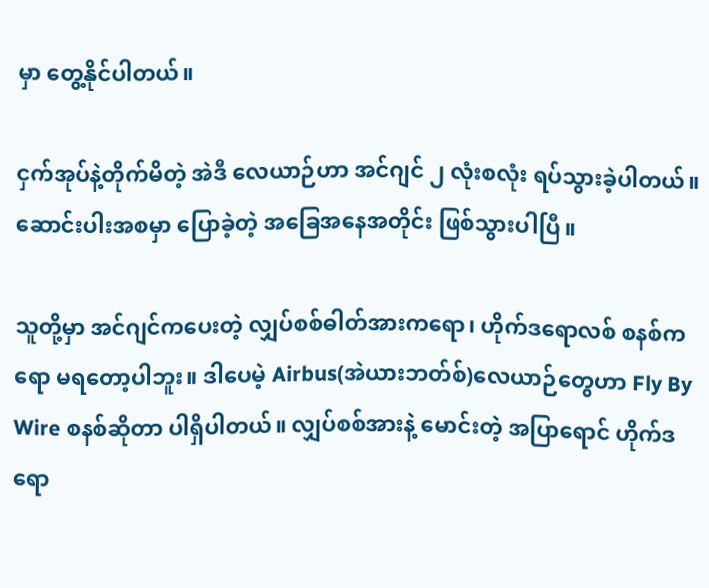မှာ တွေ့နိုင်ပါတယ်။

ငှက်အုပ်နဲ့တိုက်မိတဲ့ အဲဒီ လေယာဉ်ဟာ အင်ဂျင် ၂ လုံးစလုံး ရပ်သွားခဲ့ပါတယ်။ ဆောင်းပါးအစမှာ ပြောခဲ့တဲ့ အခြေအနေအတိုင်း ဖြစ်သွားပါပြီ။

သူတို့မှာ အင်ဂျင်ကပေးတဲ့ လျှပ်စစ်ဓါတ်အားကရော၊ ဟိုက်ဒရောလစ် စနစ်ကရော မရတော့ပါဘူး။ ဒါပေမဲ့ Airbus(အဲယားဘတ်စ်)လေယာဉ်တွေဟာ Fly By Wire စနစ်ဆိုတာ ပါရှိပါတယ်။ လျှပ်စစ်အားနဲ့ ‌မောင်းတဲ့ အပြာရောင် ဟိုက်ဒရော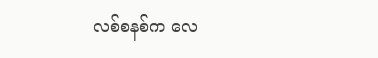လစ်စနစ်က လေ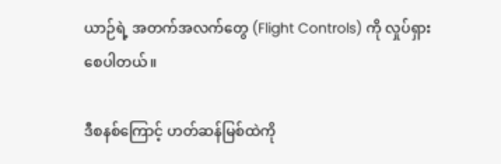ယာဉ်ရဲ့ အတက်အလက်တွေ (Flight Controls) ကို လှုပ်ရှားစေပါတယ်။

ဒီစနစ်ကြောင့် ဟတ်ဆန်မြစ်ထဲကို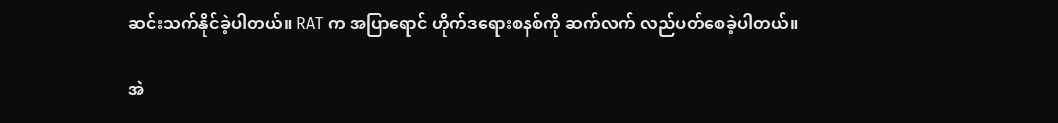ဆင်းသက်နိုင်ခဲ့ပါတယ်။ RAT က အပြာရောင် ဟိုက်ဒရေားစနစ်ကို ဆက်လက် လည်ပတ်စေခဲ့ပါတယ်။

အဲ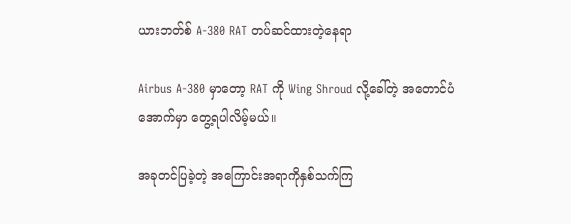ယားဘတ်စ် A-380 RAT တပ်ဆင်ထားတဲ့နေရာ

Airbus A-380 မှာတော့ RAT ကို Wing Shroud လို့ခေါ်တဲ့ အတောင်ပံအောက်မှာ တွေ့ရပါလိမ့်မယ်။

အခုတင်ပြခဲ့တဲ့ အကြောင်းအရာကိုနှစ်သက်ကြ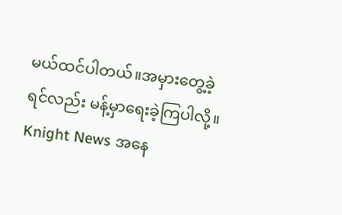မယ်ထင်ပါတယ်။အမှားတွေ့ခဲ့ရင်လည်း မန့်မှာရေးခဲ့ကြပါလို့။ Knight News အနေ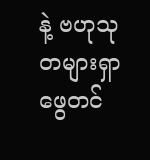နဲ့ ဗဟုသုတများရှာဖွေတင်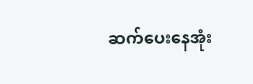ဆက်ပေးနေအုံး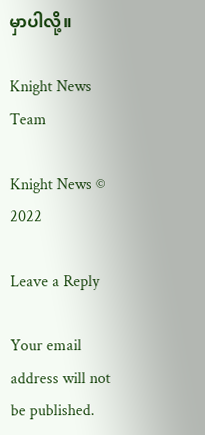မှာပါလို့။

Knight News Team

Knight News © 2022

Leave a Reply

Your email address will not be published.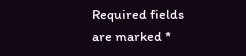Required fields are marked *